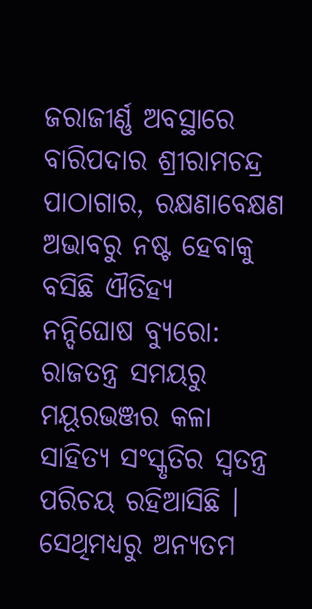ଜରାଜୀର୍ଣ୍ଣ ଅବସ୍ଥାରେ ବାରିପଦାର ଶ୍ରୀରାମଚନ୍ଦ୍ର ପାଠାଗାର, ରକ୍ଷଣାବେକ୍ଷଣ ଅଭାବରୁ ନଷ୍ଟ ହେବାକୁ ବସିଛି ଐତିହ୍ୟ
ନନ୍ଦିଘୋଷ ବ୍ୟୁରୋ: ରାଜତନ୍ତ୍ର ସମୟରୁ ମୟୂରଭଞ୍ଜର କଳା ସାହିତ୍ୟ ସଂସ୍କୃତିର ସ୍ଵତନ୍ତ୍ର ପରିଚୟ ରହିଆସିଛି । ସେଥିମଧ୍ୟରୁ ଅନ୍ୟତମ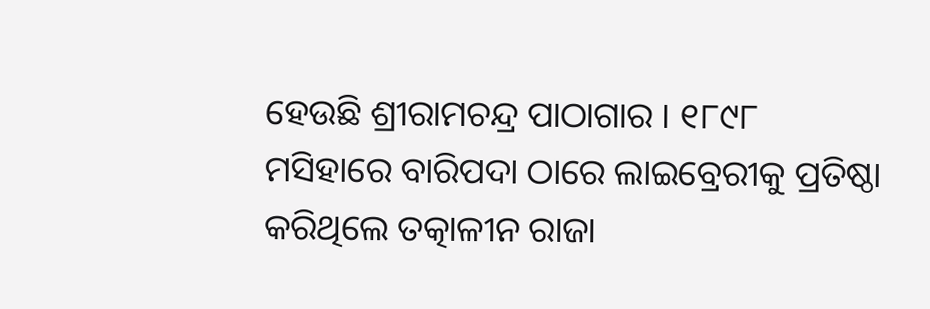ହେଉଛି ଶ୍ରୀରାମଚନ୍ଦ୍ର ପାଠାଗାର । ୧୮୯୮ ମସିହାରେ ବାରିପଦା ଠାରେ ଲାଇବ୍ରେରୀକୁ ପ୍ରତିଷ୍ଠା କରିଥିଲେ ତତ୍କାଳୀନ ରାଜା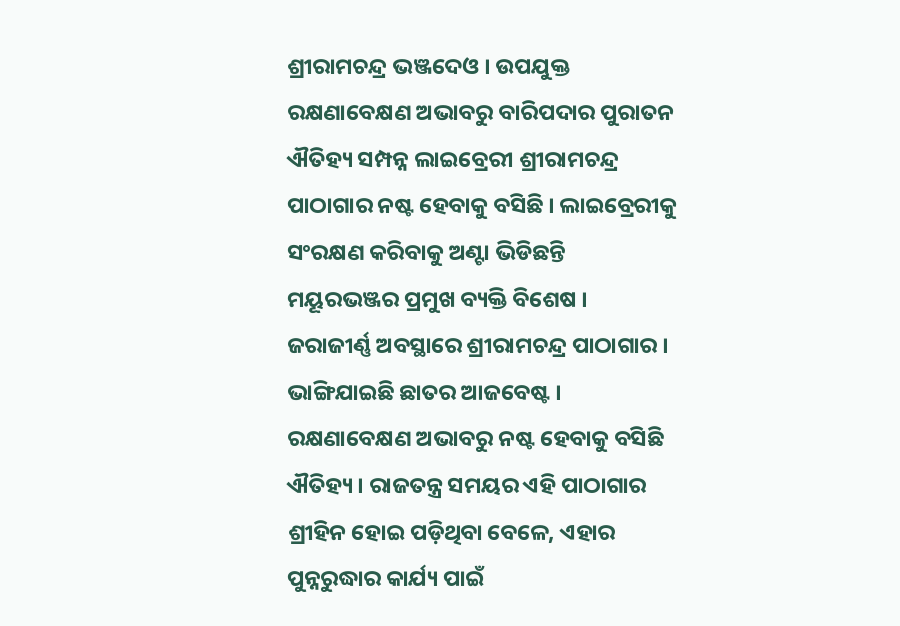ଶ୍ରୀରାମଚନ୍ଦ୍ର ଭଞ୍ଜଦେଓ । ଉପଯୁକ୍ତ ରକ୍ଷଣାବେକ୍ଷଣ ଅଭାବରୁ ବାରିପଦାର ପୁରାତନ ଐତିହ୍ୟ ସମ୍ପନ୍ନ ଲାଇବ୍ରେରୀ ଶ୍ରୀରାମଚନ୍ଦ୍ର ପାଠାଗାର ନଷ୍ଟ ହେବାକୁ ବସିଛି । ଲାଇବ୍ରେରୀକୁ ସଂରକ୍ଷଣ କରିବାକୁ ଅଣ୍ଟା ଭିଡିଛନ୍ତି ମୟୂରଭଞ୍ଜର ପ୍ରମୁଖ ବ୍ୟକ୍ତି ବିଶେଷ ।
ଜରାଜୀର୍ଣ୍ଣ ଅବସ୍ଥାରେ ଶ୍ରୀରାମଚନ୍ଦ୍ର ପାଠାଗାର । ଭାଙ୍ଗିଯାଇଛି ଛାତର ଆଜବେଷ୍ଟ । ରକ୍ଷଣାବେକ୍ଷଣ ଅଭାବରୁ ନଷ୍ଟ ହେବାକୁ ବସିଛି ଐତିହ୍ୟ । ରାଜତନ୍ତ୍ର ସମୟର ଏହି ପାଠାଗାର ଶ୍ରୀହିନ ହୋଇ ପଡ଼ିଥିବା ବେଳେ, ଏହାର ପୁନ୍ନରୁଦ୍ଧାର କାର୍ଯ୍ୟ ପାଇଁ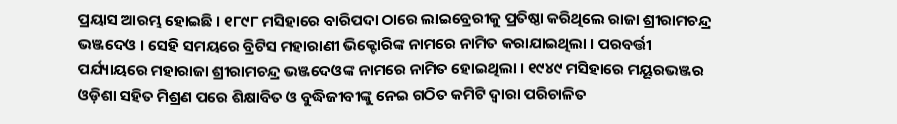ପ୍ରୟାସ ଆରମ୍ଭ ହୋଇଛି । ୧୮୯୮ ମସିହାରେ ବାରିପଦା ଠାରେ ଲାଇବ୍ରେରୀକୁ ପ୍ରତିଷ୍ଠା କରିଥିଲେ ରାଜା ଶ୍ରୀରାମଚନ୍ଦ୍ର ଭଞ୍ଜଦେଓ । ସେହି ସମୟରେ ବ୍ରିଟିସ ମହାରାଣୀ ଭିକ୍ଟୋରିଙ୍କ ନାମରେ ନାମିତ କରାଯାଇଥିଲା । ପରବର୍ତ୍ତୀ ପର୍ଯ୍ୟାୟରେ ମହାରାଜା ଶ୍ରୀରାମଚନ୍ଦ୍ର ଭଞ୍ଜଦେଓଙ୍କ ନାମରେ ନାମିତ ହୋଇଥିଲା । ୧୯୪୯ ମସିହାରେ ମୟୂରଭଞ୍ଜର ଓଡ଼ିଶା ସହିତ ମିଶ୍ରଣ ପରେ ଶିକ୍ଷାବିତ ଓ ବୁଦ୍ଧିଜୀବୀଙ୍କୁ ନେଇ ଗଠିତ କମିଟି ଦ୍ଵାରା ପରିଚାଳିତ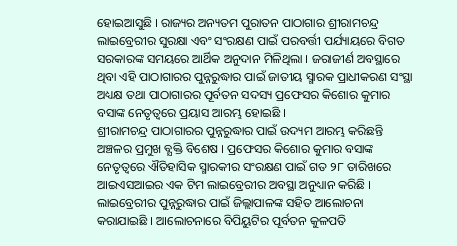ହୋଇଆସୁଛି । ରାଜ୍ୟର ଅନ୍ୟତମ ପୁରାତନ ପାଠାଗାର ଶ୍ରୀରାମଚନ୍ଦ୍ର ଲାଇବ୍ରେରୀର ସୁରକ୍ଷା ଏବଂ ସଂରକ୍ଷଣ ପାଇଁ ପରବର୍ତ୍ତୀ ପର୍ଯ୍ୟାୟରେ ବିଗତ ସରକାରଙ୍କ ସମୟରେ ଆର୍ଥିକ ଅନୁଦାନ ମିଳିଥିଲା । ଜରାଜୀର୍ଣ ଅବସ୍ଥାରେ ଥିବା ଏହି ପାଠାଗାରର ପୁନ୍ନରୁଦ୍ଧାର ପାଇଁ ଜାତୀୟ ସ୍ମାରକ ପ୍ରାଧୀକରଣ ସଂସ୍ଥା ଅଧ୍ୟକ୍ଷ ତଥା ପାଠାଗାରର ପୂର୍ବତନ ସଦସ୍ୟ ପ୍ରଫେସର କିଶୋର କୁମାର ବସାଙ୍କ ନେତୃତ୍ଵରେ ପ୍ରୟାସ ଆରମ୍ଭ ହୋଇଛି ।
ଶ୍ରୀରାମଚନ୍ଦ୍ର ପାଠାଗାରର ପୁନ୍ନରୁଦ୍ଧାର ପାଇଁ ଉଦ୍ୟମ ଆରମ୍ଭ କରିଛନ୍ତି ଅଞ୍ଚଳର ପ୍ରମୁଖ ବ୍ଯକ୍ତି ବିଶେଷ । ପ୍ରଫେସର କିଶୋର କୁମାର ବସାଙ୍କ ନେତୃତ୍ଵରେ ଐତିହାସିକ ସ୍ମାରକୀର ସଂରକ୍ଷଣ ପାଇଁ ଗତ ୨୮ ତାରିଖରେ ଆଇଏସଆଇର ଏକ ଟିମ ଲାଇବ୍ରେରୀର ଅବସ୍ଥା ଅନୁଧ୍ୟାନ କରିଛି । ଲାଇବ୍ରେରୀର ପୁନ୍ନରୁଦ୍ଧାର ପାଇଁ ଜିଲ୍ଲାପାଳଙ୍କ ସହିତ ଆଲୋଚନା କରାଯାଇଛି । ଆଲୋଚନାରେ ବିପିୟୁଟିର ପୂର୍ବତନ କୁଳପତି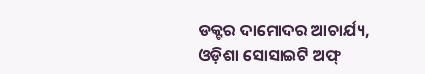ଡକ୍ଟର ଦାମୋଦର ଆଚାର୍ଯ୍ୟ, ଓଡ଼ିଶା ସୋସାଇଟି ଅଫ୍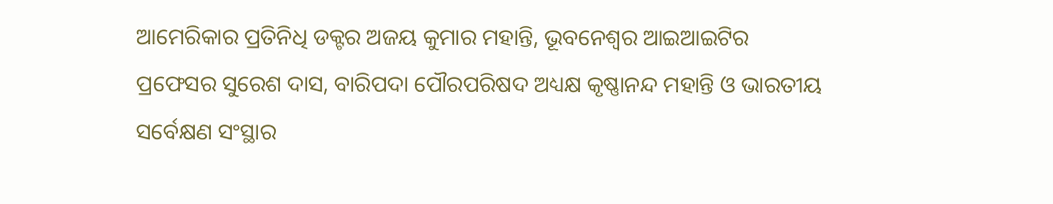ଆମେରିକାର ପ୍ରତିନିଧି ଡକ୍ଟର ଅଜୟ କୁମାର ମହାନ୍ତି, ଭୂବନେଶ୍ଵର ଆଇଆଇଟିର ପ୍ରଫେସର ସୁରେଶ ଦାସ, ବାରିପଦା ପୌରପରିଷଦ ଅଧ୍ୟକ୍ଷ କୃଷ୍ଣାନନ୍ଦ ମହାନ୍ତି ଓ ଭାରତୀୟ ସର୍ବେକ୍ଷଣ ସଂସ୍ଥାର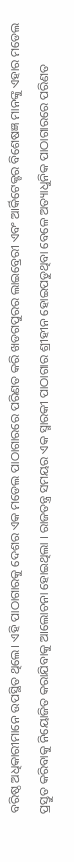ବରିଷ୍ଠ ଅଧିକାରୀମାନେ ଉପସ୍ଥିତ ଥିଲେ। ଏହି ପାଠାଗାରକୁ ଦେଶର ଏକ ମଡେଲ ପାଠାଗାରରେ ପରିଣତ କରି ଖଡଗପୁରର ଲାଇବ୍ରେରୀ ଏବଂ ଆର୍କିଟେକ୍ଟର ବିଶେଷଜ୍ଞ ମାନଙ୍କୁ ଏହାର ମଡେଲ ପ୍ରସ୍ତୁତ କରିବାକୁ ନିୟୋଜିତ କରାଯିବାକୁ ଆଲୋଚନା ହୋଇଥିଲା । ରାଜତନ୍ତ୍ର ସମୟର ଏକ ସ୍ମାରକୀ ପାଠାଗାର ଶ୍ରୀହୀନ ହୋଇପଡୁଥିବା ବେଳେ ଅତ୍ୟାଧୁନିକ ପାଠାଗାରରେ ପରିଣତ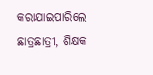କରାଯାଇପାରିଲେ ଛାତ୍ରଛାତ୍ରୀ, ଶିକ୍ଷକ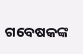ଗବେଷକଙ୍କ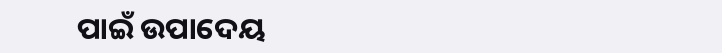ପାଇଁ ଉପାଦେୟ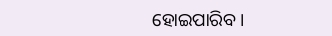ହୋଇପାରିବ ।